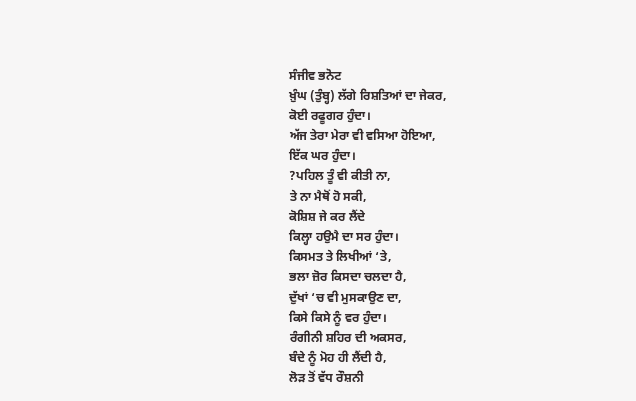ਸੰਜੀਵ ਭਨੋਟ
ਖ਼ੁੰਘ (ਤੁੰਬ੍ਹ) ਲੱਗੇ ਰਿਸ਼ਤਿਆਂ ਦਾ ਜੇਕਰ,
ਕੋਈ ਰਫੂਗਰ ਹੁੰਦਾ।
ਅੱਜ ਤੇਰਾ ਮੇਰਾ ਵੀ ਵਸਿਆ ਹੋਇਆ,
ਇੱਕ ਘਰ ਹੁੰਦਾ।
?ਪਹਿਲ ਤੂੰ ਵੀ ਕੀਤੀ ਨਾ,
ਤੇ ਨਾ ਮੈਥੋਂ ਹੋ ਸਕੀ,
ਕੋਸ਼ਿਸ਼ ਜੇ ਕਰ ਲੈਂਦੇ
ਕਿਲ੍ਹਾ ਹਉਮੈ ਦਾ ਸਰ ਹੁੰਦਾ।
ਕਿਸਮਤ ਤੇ ਲਿਖੀਆਂ ‘ਤੇ,
ਭਲਾ ਜ਼ੋਰ ਕਿਸਦਾ ਚਲਦਾ ਹੈ,
ਦੁੱਖਾਂ ‘ਚ ਵੀ ਮੁਸਕਾਉਣ ਦਾ,
ਕਿਸੇ ਕਿਸੇ ਨੂੰ ਵਰ ਹੁੰਦਾ।
ਰੰਗੀਨੀ ਸ਼ਹਿਰ ਦੀ ਅਕਸਰ,
ਬੰਦੇ ਨੂੰ ਮੋਹ ਹੀ ਲੈਂਦੀ ਹੈ,
ਲੋੜ ਤੋਂ ਵੱਧ ਰੌਸ਼ਨੀ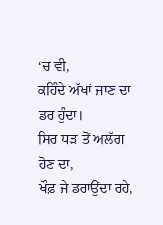‘ਚ ਵੀ,
ਕਹਿੰਦੇ ਅੱਖਾਂ ਜਾਣ ਦਾ ਡਰ ਹੁੰਦਾ।
ਸਿਰ ਧੜ ਤੋਂ ਅਲੱਗ ਹੋਣ ਦਾ,
ਖੌਫ਼ ਜੇ ਡਰਾਉਂਦਾ ਰਹੇ,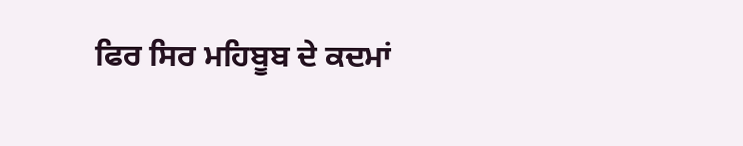ਫਿਰ ਸਿਰ ਮਹਿਬੂਬ ਦੇ ਕਦਮਾਂ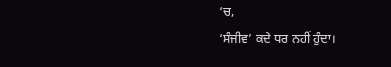‘ਚ,
‘ਸੰਜੀਵ’ ਕਦੇ ਧਰ ਨਹੀਂ ਹੁੰਦਾ।